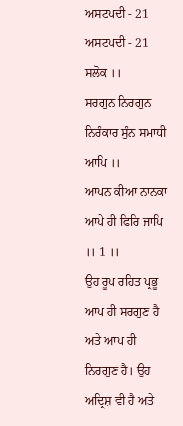ਅਸਟਪਦੀ - 21
ਅਸਟਪਦੀ - 21
ਸਲੋਕ ।।
ਸਰਗੁਨ ਨਿਰਗੁਨ
ਨਿਰੰਕਾਰ ਸੁੰਨ ਸਮਾਧੀ ਆਪਿ ।।
ਆਪਨ ਕੀਆ ਨਾਨਕਾ
ਆਪੇ ਹੀ ਫਿਰਿ ਜਾਪਿ ।। 1 ।।
ਉਹ ਰੂਪ ਰਹਿਤ ਪ੍ਰਭੂ ਆਪ ਹੀ ਸਰਗੁਣ ਹੈ ਅਤੇ ਆਪ ਹੀ ਨਿਰਗੁਣ ਹੈ। ਉਹ
ਅਦ੍ਰਿਸ਼ ਵੀ ਹੈ ਅਤੇ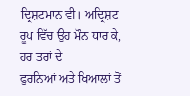ਦ੍ਰਿਸ਼ਟਮਾਨ ਵੀ। ਅਦ੍ਰਿਸ਼ਟ ਰੂਪ ਵਿੱਚ ਉਹ ਮੌਨ ਧਾਰ ਕੇ, ਹਰ ਤਰਾਂ ਦੇ
ਫੁਰਨਿਆਂ ਅਤੇ ਖਿਆਲਾਂ ਤੋਂ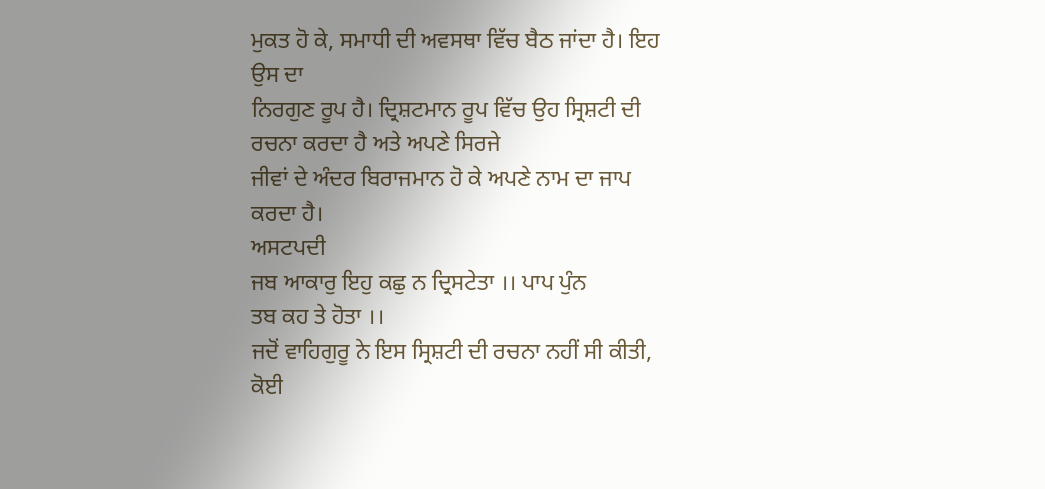ਮੁਕਤ ਹੋ ਕੇ, ਸਮਾਧੀ ਦੀ ਅਵਸਥਾ ਵਿੱਚ ਬੈਠ ਜਾਂਦਾ ਹੈ। ਇਹ ਉਸ ਦਾ
ਨਿਰਗੁਣ ਰੂਪ ਹੈ। ਦ੍ਰਿਸ਼ਟਮਾਨ ਰੂਪ ਵਿੱਚ ਉਹ ਸ੍ਰਿਸ਼ਟੀ ਦੀ ਰਚਨਾ ਕਰਦਾ ਹੈ ਅਤੇ ਅਪਣੇ ਸਿਰਜੇ
ਜੀਵਾਂ ਦੇ ਅੰਦਰ ਬਿਰਾਜਮਾਨ ਹੋ ਕੇ ਅਪਣੇ ਨਾਮ ਦਾ ਜਾਪ ਕਰਦਾ ਹੈ।
ਅਸਟਪਦੀ
ਜਬ ਆਕਾਰੁ ਇਹੁ ਕਛੁ ਨ ਦ੍ਰਿਸਟੇਤਾ ।। ਪਾਪ ਪੁੰਨ
ਤਬ ਕਹ ਤੇ ਹੋਤਾ ।।
ਜਦੋਂ ਵਾਹਿਗੁਰੂ ਨੇ ਇਸ ਸ੍ਰਿਸ਼ਟੀ ਦੀ ਰਚਨਾ ਨਹੀਂ ਸੀ ਕੀਤੀ, ਕੋਈ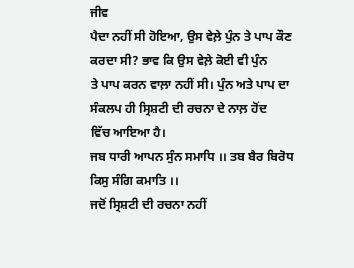ਜੀਵ
ਪੈਦਾ ਨਹੀਂ ਸੀ ਹੋਇਆ, ਉਸ ਵੇਲ਼ੇ ਪੁੰਨ ਤੇ ਪਾਪ ਕੌਣ ਕਰਦਾ ਸੀ? ਭਾਵ ਕਿ ਉਸ ਵੇਲ਼ੇ ਕੋਈ ਵੀ ਪੁੰਨ
ਤੇ ਪਾਪ ਕਰਨ ਵਾਲ਼ਾ ਨਹੀਂ ਸੀ। ਪੁੰਨ ਅਤੇ ਪਾਪ ਦਾ ਸੰਕਲਪ ਹੀ ਸ੍ਰਿਸ਼ਟੀ ਦੀ ਰਚਨਾ ਦੇ ਨਾਲ਼ ਹੋਂਦ
ਵਿੱਚ ਆਇਆ ਹੈ।
ਜਬ ਧਾਰੀ ਆਪਨ ਸੁੰਨ ਸਮਾਧਿ ।। ਤਬ ਬੈਰ ਬਿਰੋਧ
ਕਿਸੁ ਸੰਗਿ ਕਮਾਤਿ ।।
ਜਦੋਂ ਸ੍ਰਿਸ਼ਟੀ ਦੀ ਰਚਨਾ ਨਹੀਂ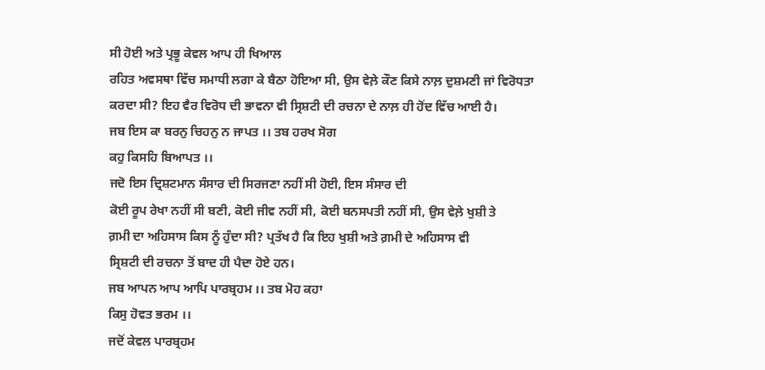ਸੀ ਹੋਈ ਅਤੇ ਪ੍ਰਭੂ ਕੇਵਲ ਆਪ ਹੀ ਖਿਆਲ
ਰਹਿਤ ਅਵਸਥਾ ਵਿੱਚ ਸਮਾਧੀ ਲਗਾ ਕੇ ਬੈਠਾ ਹੋਇਆ ਸੀ, ਉਸ ਵੇਲ਼ੇ ਕੌਣ ਕਿਸੇ ਨਾਲ਼ ਦੁਸ਼ਮਣੀ ਜਾਂ ਵਿਰੋਧਤਾ
ਕਰਦਾ ਸੀ? ਇਹ ਵੈਰ ਵਿਰੋਧ ਦੀ ਭਾਵਨਾ ਵੀ ਸ੍ਰਿਸ਼ਟੀ ਦੀ ਰਚਨਾ ਦੇ ਨਾਲ਼ ਹੀ ਹੋਂਦ ਵਿੱਚ ਆਈ ਹੈ।
ਜਬ ਇਸ ਕਾ ਬਰਨੁ ਚਿਹਨੁ ਨ ਜਾਪਤ ।। ਤਬ ਹਰਖ ਸੋਗ
ਕਹੁ ਕਿਸਹਿ ਬਿਆਪਤ ।।
ਜਦੋ ਇਸ ਦ੍ਰਿਸ਼ਟਮਾਨ ਸੰਸਾਰ ਦੀ ਸਿਰਜਣਾ ਨਹੀਂ ਸੀ ਹੋਈ, ਇਸ ਸੰਸਾਰ ਦੀ
ਕੋਈ ਰੂਪ ਰੇਖਾ ਨਹੀਂ ਸੀ ਬਣੀ, ਕੋਈ ਜੀਵ ਨਹੀਂ ਸੀ, ਕੋਈ ਬਨਸਪਤੀ ਨਹੀਂ ਸੀ, ਉਸ ਵੇਲ਼ੇ ਖੁਸ਼ੀ ਤੇ
ਗ਼ਮੀ ਦਾ ਅਹਿਸਾਸ ਕਿਸ ਨੂੰ ਹੁੰਦਾ ਸੀ? ਪ੍ਰਤੱਖ ਹੈ ਕਿ ਇਹ ਖੁਸ਼ੀ ਅਤੇ ਗ਼ਮੀ ਦੇ ਅਹਿਸਾਸ ਵੀ
ਸ੍ਰਿਸ਼ਟੀ ਦੀ ਰਚਨਾ ਤੋਂ ਬਾਦ ਹੀ ਪੈਦਾ ਹੋਏ ਹਨ।
ਜਬ ਆਪਨ ਆਪ ਆਪਿ ਪਾਰਬ੍ਰਹਮ ।। ਤਬ ਮੋਹ ਕਹਾ
ਕਿਸੁ ਹੋਵਤ ਭਰਮ ।।
ਜਦੋਂ ਕੇਵਲ ਪਾਰਬ੍ਰਹਮ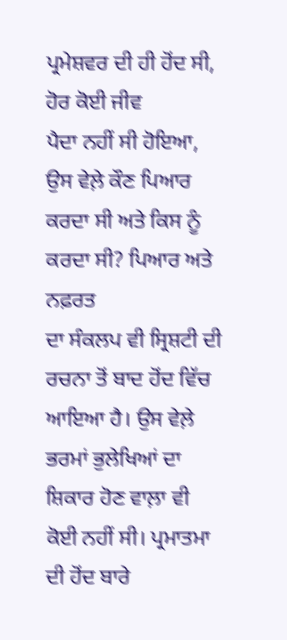ਪ੍ਰਮੇਸ਼ਵਰ ਦੀ ਹੀ ਹੋਂਦ ਸੀ, ਹੋਰ ਕੋਈ ਜੀਵ
ਪੈਦਾ ਨਹੀਂ ਸੀ ਹੋਇਆ, ਉਸ ਵੇਲ਼ੇ ਕੌਣ ਪਿਆਰ ਕਰਦਾ ਸੀ ਅਤੇ ਕਿਸ ਨੂੰ ਕਰਦਾ ਸੀ? ਪਿਆਰ ਅਤੇ ਨਫ਼ਰਤ
ਦਾ ਸੰਕਲਪ ਵੀ ਸ੍ਰਿਸ਼ਟੀ ਦੀ ਰਚਨਾ ਤੋਂ ਬਾਦ ਹੋਂਦ ਵਿੱਚ ਆਇਆ ਹੈ। ਉਸ ਵੇਲ਼ੇ ਭਰਮਾਂ ਭੁਲੇਖਿਆਂ ਦਾ
ਸ਼ਿਕਾਰ ਹੋਣ ਵਾਲ਼ਾ ਵੀ ਕੋਈ ਨਹੀਂ ਸੀ। ਪ੍ਰਮਾਤਮਾ ਦੀ ਹੋਂਦ ਬਾਰੇ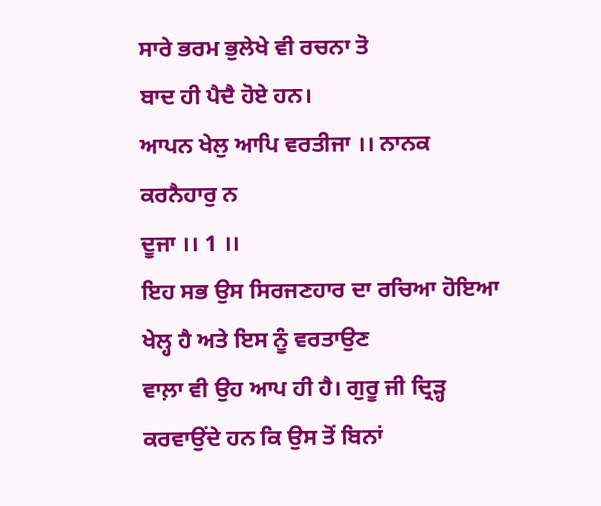ਸਾਰੇ ਭਰਮ ਭੁਲੇਖੇ ਵੀ ਰਚਨਾ ਤੋ
ਬਾਦ ਹੀ ਪੈਦੈ ਹੋਏ ਹਨ।
ਆਪਨ ਖੇਲੁ ਆਪਿ ਵਰਤੀਜਾ ।। ਨਾਨਕ ਕਰਨੈਹਾਰੁ ਨ
ਦੂਜਾ ।। 1 ।।
ਇਹ ਸਭ ਉਸ ਸਿਰਜਣਹਾਰ ਦਾ ਰਚਿਆ ਹੋਇਆ ਖੇਲ੍ਹ ਹੈ ਅਤੇ ਇਸ ਨੂੰ ਵਰਤਾਉਣ
ਵਾਲ਼ਾ ਵੀ ਉਹ ਆਪ ਹੀ ਹੈ। ਗੁਰੂ ਜੀ ਦ੍ਰਿੜ੍ਹ ਕਰਵਾਉਂਦੇ ਹਨ ਕਿ ਉਸ ਤੋਂ ਬਿਨਾਂ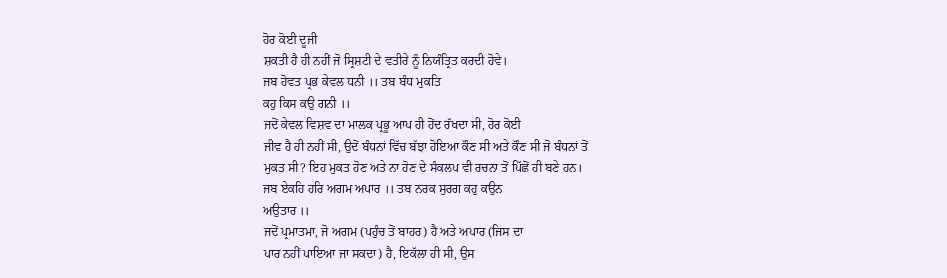ਹੋਰ ਕੋਈ ਦੂਜੀ
ਸ਼ਕਤੀ ਹੈ ਹੀ ਨਹੀਂ ਜੋ ਸ੍ਰਿਸ਼ਟੀ ਦੇ ਵਤੀਰੇ ਨੂੰ ਨਿਯੰਤ੍ਰਿਤ ਕਰਦੀ ਹੋਵੇ।
ਜਬ ਹੋਵਤ ਪ੍ਰਭ ਕੇਵਲ ਧਨੀ ।। ਤਬ ਬੰਧ ਮੁਕਤਿ
ਕਹੁ ਕਿਸ ਕਉ ਗਨੀ ।।
ਜਦੋਂ ਕੇਵਲ ਵਿਸ਼ਵ ਦਾ ਮਾਲਕ ਪ੍ਰਭੂ ਆਪ ਹੀ ਹੋਂਦ ਰੱਖਦਾ ਸੀ, ਹੋਰ ਕੋਈ
ਜੀਵ ਹੈ ਹੀ ਨਹੀਂ ਸੀ, ਉਦੋਂ ਬੰਧਨਾਂ ਵਿੱਚ ਬੱਝਾ ਹੋਇਆ ਕੌਣ ਸੀ ਅਤੇ ਕੌਣ ਸੀ ਜੋ ਬੰਧਨਾਂ ਤੋਂ
ਮੁਕਤ ਸੀ? ਇਹ ਮੁਕਤ ਹੋਣ ਅਤੇ ਨਾ ਹੋਣ ਦੇ ਸੰਕਲਪ ਵੀ ਰਚਨਾ ਤੋਂ ਪਿੱਛੋਂ ਹੀ ਬਣੇ ਹਨ।
ਜਬ ਏਕਹਿ ਹਰਿ ਅਗਮ ਅਪਾਰ ।। ਤਬ ਨਰਕ ਸੁਰਗ ਕਹੁ ਕਉਨ
ਅਉਤਾਰ ।।
ਜਦੋਂ ਪ੍ਰਮਾਤਮਾ, ਜੋ ਅਗਮ (ਪਹੁੰਚ ਤੋਂ ਬਾਹਰ) ਹੈ ਅਤੇ ਅਪਾਰ (ਜਿਸ ਦਾ
ਪਾਰ ਨਹੀਂ ਪਾਇਆ ਜਾ ਸਕਦਾ) ਹੈ, ਇਕੱਲਾ ਹੀ ਸੀ, ਉਸ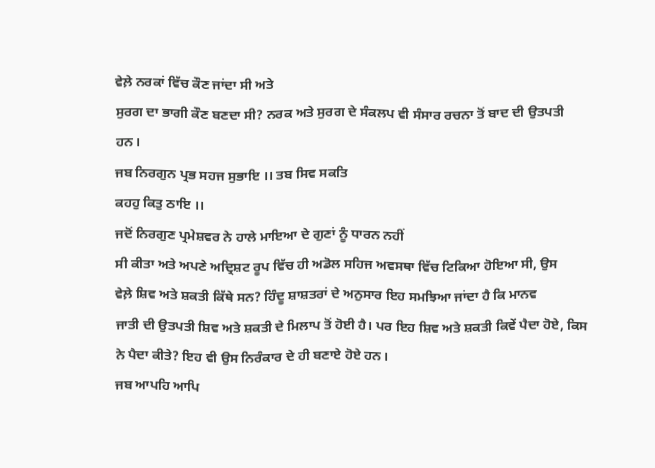ਵੇਲ਼ੇ ਨਰਕਾਂ ਵਿੱਚ ਕੌਣ ਜਾਂਦਾ ਸੀ ਅਤੇ
ਸੁਰਗ ਦਾ ਭਾਗੀ ਕੌਣ ਬਣਦਾ ਸੀ? ਨਰਕ ਅਤੇ ਸੁਰਗ ਦੇ ਸੰਕਲਪ ਵੀ ਸੰਸਾਰ ਰਚਨਾ ਤੋਂ ਬਾਦ ਦੀ ਉਤਪਤੀ
ਹਨ।
ਜਬ ਨਿਰਗੁਨ ਪ੍ਰਭ ਸਹਜ ਸੁਭਾਇ ।। ਤਬ ਸਿਵ ਸਕਤਿ
ਕਹਹੁ ਕਿਤੁ ਠਾਇ ।।
ਜਦੋਂ ਨਿਰਗੁਣ ਪ੍ਰਮੇਸ਼ਵਰ ਨੇ ਹਾਲੇ ਮਾਇਆ ਦੇ ਗੁਣਾਂ ਨੂੰ ਧਾਰਨ ਨਹੀਂ
ਸੀ ਕੀਤਾ ਅਤੇ ਅਪਣੇ ਅਦ੍ਰਿਸ਼ਟ ਰੂਪ ਵਿੱਚ ਹੀ ਅਡੋਲ ਸਹਿਜ ਅਵਸਥਾ ਵਿੱਚ ਟਿਕਿਆ ਹੋਇਆ ਸੀ, ਉਸ
ਵੇਲ਼ੇ ਸ਼ਿਵ ਅਤੇ ਸ਼ਕਤੀ ਕਿੱਥੇ ਸਨ? ਹਿੰਦੂ ਸ਼ਾਸ਼ਤਰਾਂ ਦੇ ਅਨੁਸਾਰ ਇਹ ਸਮਝਿਆ ਜਾਂਦਾ ਹੈ ਕਿ ਮਾਨਵ
ਜਾਤੀ ਦੀ ਉਤਪਤੀ ਸ਼ਿਵ ਅਤੇ ਸ਼ਕਤੀ ਦੇ ਮਿਲਾਪ ਤੋਂ ਹੋਈ ਹੈ। ਪਰ ਇਹ ਸ਼ਿਵ ਅਤੇ ਸ਼ਕਤੀ ਕਿਵੇਂ ਪੈਦਾ ਹੋਏ, ਕਿਸ
ਨੇ ਪੈਦਾ ਕੀਤੇ? ਇਹ ਵੀ ਉਸ ਨਿਰੰਕਾਰ ਦੇ ਹੀ ਬਣਾਏ ਹੋਏ ਹਨ।
ਜਬ ਆਪਹਿ ਆਪਿ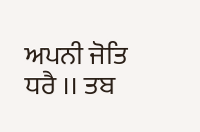ਅਪਨੀ ਜੋਤਿ ਧਰੈ ।। ਤਬ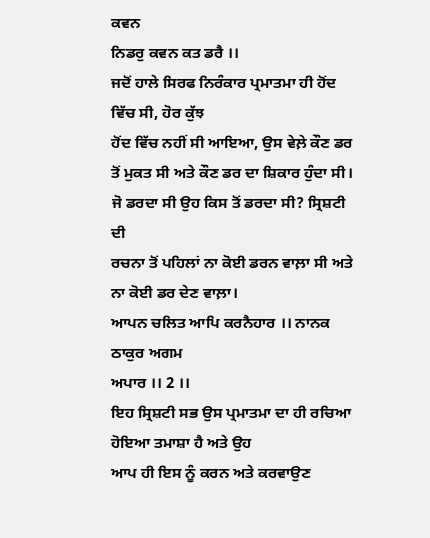ਕਵਨ
ਨਿਡਰੁ ਕਵਨ ਕਤ ਡਰੈ ।।
ਜਦੋਂ ਹਾਲੇ ਸਿਰਫ ਨਿਰੰਕਾਰ ਪ੍ਰਮਾਤਮਾ ਹੀ ਹੋਂਦ ਵਿੱਚ ਸੀ, ਹੋਰ ਕੁੱਝ
ਹੋਂਦ ਵਿੱਚ ਨਹੀਂ ਸੀ ਆਇਆ, ਉਸ ਵੇਲ਼ੇ ਕੌਣ ਡਰ ਤੋਂ ਮੁਕਤ ਸੀ ਅਤੇ ਕੌਣ ਡਰ ਦਾ ਸ਼ਿਕਾਰ ਹੁੰਦਾ ਸੀ।
ਜੋ ਡਰਦਾ ਸੀ ਉਹ ਕਿਸ ਤੋਂ ਡਰਦਾ ਸੀ? ਸ੍ਰਿਸ਼ਟੀ ਦੀ
ਰਚਨਾ ਤੋਂ ਪਹਿਲਾਂ ਨਾ ਕੋਈ ਡਰਨ ਵਾਲ਼ਾ ਸੀ ਅਤੇ ਨਾ ਕੋਈ ਡਰ ਦੇਣ ਵਾਲ਼ਾ।
ਆਪਨ ਚਲਿਤ ਆਪਿ ਕਰਨੈਹਾਰ ।। ਨਾਨਕ ਠਾਕੁਰ ਅਗਮ
ਅਪਾਰ ।। 2 ।।
ਇਹ ਸ੍ਰਿਸ਼ਟੀ ਸਭ ਉਸ ਪ੍ਰਮਾਤਮਾ ਦਾ ਹੀ ਰਚਿਆ ਹੋਇਆ ਤਮਾਸ਼ਾ ਹੈ ਅਤੇ ਉਹ
ਆਪ ਹੀ ਇਸ ਨੂੰ ਕਰਨ ਅਤੇ ਕਰਵਾਉਣ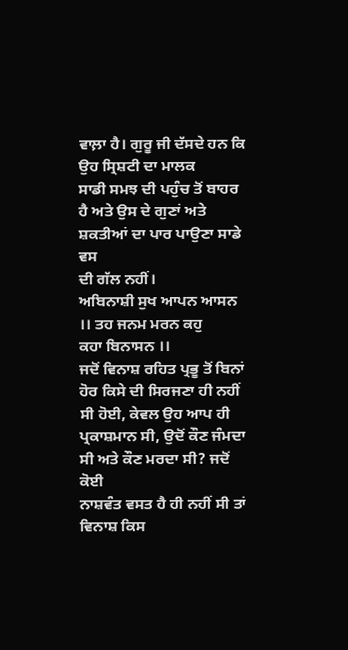ਵਾਲ਼ਾ ਹੈ। ਗੁਰੂ ਜੀ ਦੱਸਦੇ ਹਨ ਕਿ ਉਹ ਸ੍ਰਿਸ਼ਟੀ ਦਾ ਮਾਲਕ
ਸਾਡੀ ਸਮਝ ਦੀ ਪਹੁੰਚ ਤੋਂ ਬਾਹਰ ਹੈ ਅਤੇ ਉਸ ਦੇ ਗੁਣਾਂ ਅਤੇ ਸ਼ਕਤੀਆਂ ਦਾ ਪਾਰ ਪਾਉਣਾ ਸਾਡੇ ਵਸ
ਦੀ ਗੱਲ ਨਹੀਂ।
ਅਬਿਨਾਸ਼ੀ ਸੁਖ ਆਪਨ ਆਸਨ ।। ਤਹ ਜਨਮ ਮਰਨ ਕਹੁ
ਕਹਾ ਬਿਨਾਸਨ ।।
ਜਦੋਂ ਵਿਨਾਸ਼ ਰਹਿਤ ਪ੍ਰਭੂ ਤੋਂ ਬਿਨਾਂ ਹੋਰ ਕਿਸੇ ਦੀ ਸਿਰਜਣਾ ਹੀ ਨਹੀਂ
ਸੀ ਹੋਈ, ਕੇਵਲ ਉਹ ਆਪ ਹੀ ਪ੍ਰਕਾਸ਼ਮਾਨ ਸੀ, ਉਦੋਂ ਕੌਣ ਜੰਮਦਾ ਸੀ ਅਤੇ ਕੌਣ ਮਰਦਾ ਸੀ? ਜਦੋਂ ਕੋਈ
ਨਾਸ਼ਵੰਤ ਵਸਤ ਹੈ ਹੀ ਨਹੀਂ ਸੀ ਤਾਂ ਵਿਨਾਸ਼ ਕਿਸ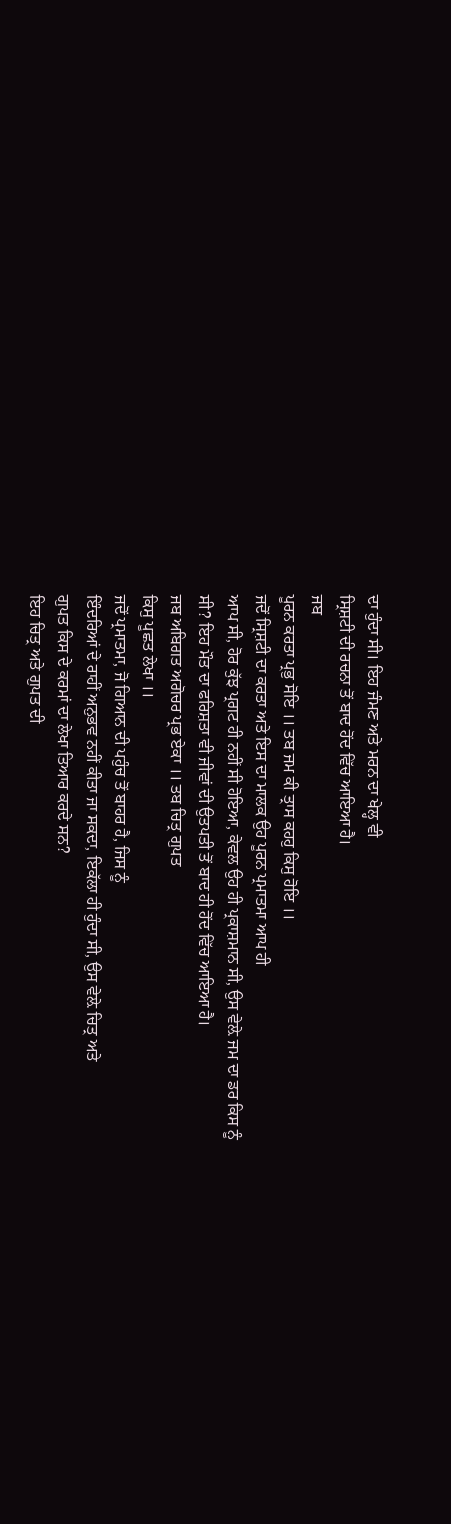ਦਾ ਹੁੰਦਾ ਸੀ। ਇਹ ਜੰਮਣ ਅਤੇ ਮਰਨ ਦਾ ਖੇਲ੍ਹ ਵੀ
ਸ੍ਰਿਸ਼ਟੀ ਦੀ ਰਚਨਾ ਤੋਂ ਬਾਦ ਹੋਂਦ ਵਿੱਚ ਆਇਆ ਹੈ।
ਜਬ
ਪੂਰਨ ਕਰਤਾ ਪ੍ਰਭੁ ਸੋਇ ।। ਤਬ ਜਮ ਕੀ ਤ੍ਰਾਸ ਕਹਹੁ ਕਿਸੁ ਹੋਇ ।।
ਜਦੋਂ ਸ੍ਰਿਸ਼ਟੀ ਦਾ ਕਰਤਾ ਅਤੇ ਇਸ ਦਾ ਮਾਲਕ ਉਹ ਪੂਰਨ ਪ੍ਰਮਾਤਮਾ ਆਪ ਹੀ
ਆਪ ਸੀ, ਹੋਰ ਕੁੱਝ ਪ੍ਰਗਟ ਹੀ ਨਹੀਂ ਸੀ ਹੋਇਆ, ਕੇਵਲ ਉਹ ਹੀ ਪ੍ਰਕਾਸ਼ਮਾਨ ਸੀ, ਉਸ ਵੇਲ਼ੇ ਜਮ ਦਾ ਡਰ ਕਿਸ ਨੂੰ
ਸੀ? ਇਹ ਮੌਤ ਦਾ ਫਰਿਸ਼ਤਾ ਵੀ ਜੀਵਾਂ ਦੀ ਉਤਪਤੀ ਤੋਂ ਬਾਦ ਹੀ ਹੋਂਦ ਵਿੱਚ ਆਇਆ ਹੈ।
ਜਬ ਅਬਿਗਤ ਅਗੋਚਰ ਪ੍ਰਭ ਏਕਾ ।। ਤਬ ਚਿਤ੍ਰ ਗੁਪਤ
ਕਿਸੁ ਪੂਛਤ ਲੇਖਾ ।।
ਜਦੋਂ ਪ੍ਰਮਾਤਮਾ, ਜੋ ਗਿਆਨ ਦੀ ਪਹੁੰਚ ਤੋਂ ਬਾਹਰ ਹੈ, ਜਿਸ ਨੂੰ
ਇੰਦਰਿਆਂ ਦੇ ਰਾਹੀਂ ਅਨੁਭਵ ਨਹੀਂ ਕੀਤਾ ਜਾ ਸਕਦਾ, ਇਕੱਲਾ ਹੀ ਹੁੰਦਾ ਸੀ, ਉਸ ਵੇਲ਼ੇ ਚਿਤ੍ਰ ਅਤੇ
ਗੁਪਤ ਕਿਸ ਦੇ ਕਰਮਾਂ ਦਾ ਲੇਖਾ ਤਿਆਰ ਕਰਦੇ ਸਨ?
ਇਹ ਚਿਤ੍ਰ ਅਤੇ ਗੁਪਤ ਦੀ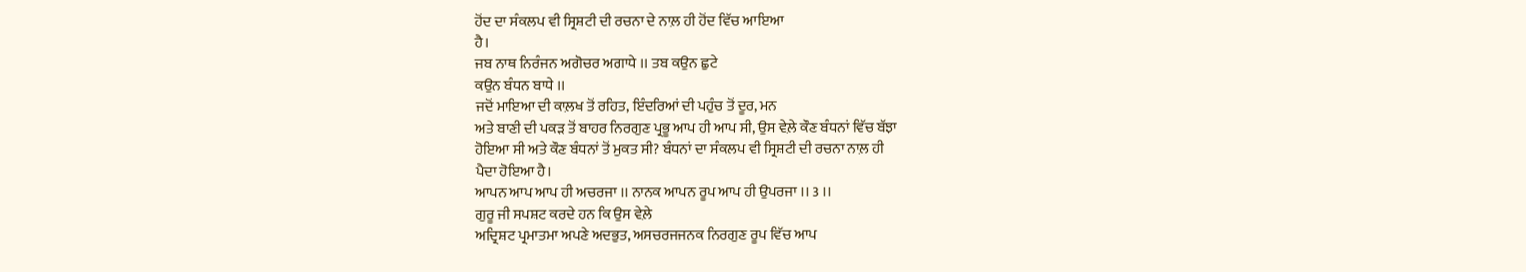ਹੋਂਦ ਦਾ ਸੰਕਲਪ ਵੀ ਸ੍ਰਿਸ਼ਟੀ ਦੀ ਰਚਨਾ ਦੇ ਨਾਲ਼ ਹੀ ਹੋਂਦ ਵਿੱਚ ਆਇਆ
ਹੈ।
ਜਬ ਨਾਥ ਨਿਰੰਜਨ ਅਗੋਚਰ ਅਗਾਧੇ ।। ਤਬ ਕਉਨ ਛੁਟੇ
ਕਉਨ ਬੰਧਨ ਬਾਧੇ ।।
ਜਦੋਂ ਮਾਇਆ ਦੀ ਕਾਲ਼ਖ ਤੋਂ ਰਹਿਤ, ਇੰਦਰਿਆਂ ਦੀ ਪਹੁੰਚ ਤੋਂ ਦੂਰ, ਮਨ
ਅਤੇ ਬਾਣੀ ਦੀ ਪਕੜ ਤੋਂ ਬਾਹਰ ਨਿਰਗੁਣ ਪ੍ਰਭੂ ਆਪ ਹੀ ਆਪ ਸੀ, ਉਸ ਵੇਲ਼ੇ ਕੌਣ ਬੰਧਨਾਂ ਵਿੱਚ ਬੱਝਾ
ਹੋਇਆ ਸੀ ਅਤੇ ਕੌਣ ਬੰਧਨਾਂ ਤੋਂ ਮੁਕਤ ਸੀ? ਬੰਧਨਾਂ ਦਾ ਸੰਕਲਪ ਵੀ ਸ੍ਰਿਸ਼ਟੀ ਦੀ ਰਚਨਾ ਨਾਲ਼ ਹੀ
ਪੈਦਾ ਹੋਇਆ ਹੈ।
ਆਪਨ ਆਪ ਆਪ ਹੀ ਅਚਰਜਾ ।। ਨਾਨਕ ਆਪਨ ਰੂਪ ਆਪ ਹੀ ਉਪਰਜਾ ।। 3 ।।
ਗੁਰੂ ਜੀ ਸਪਸ਼ਟ ਕਰਦੇ ਹਨ ਕਿ ਉਸ ਵੇਲ਼ੇ
ਅਦ੍ਰਿਸ਼ਟ ਪ੍ਰਮਾਤਮਾ ਅਪਣੇ ਅਦਭੁਤ, ਅਸਚਰਜਜਨਕ ਨਿਰਗੁਣ ਰੂਪ ਵਿੱਚ ਆਪ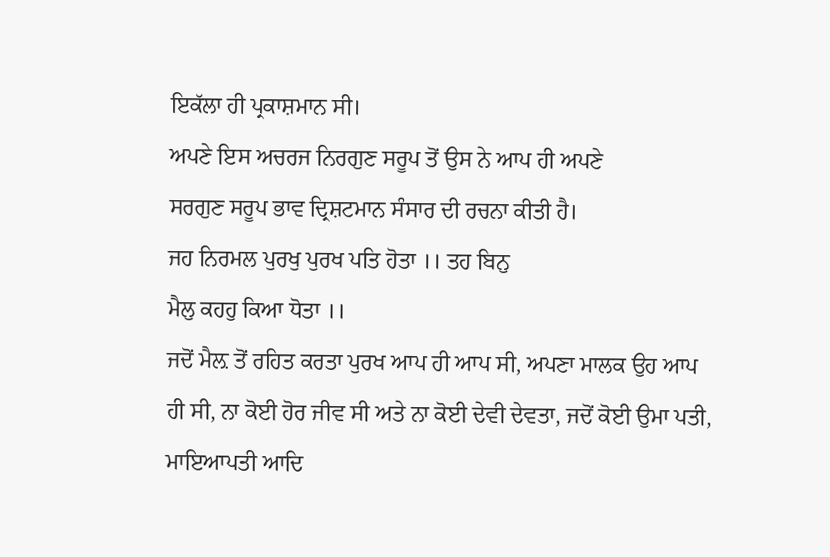ਇਕੱਲਾ ਹੀ ਪ੍ਰਕਾਸ਼ਮਾਨ ਸੀ।
ਅਪਣੇ ਇਸ ਅਚਰਜ ਨਿਰਗੁਣ ਸਰੂਪ ਤੋਂ ਉਸ ਨੇ ਆਪ ਹੀ ਅਪਣੇ
ਸਰਗੁਣ ਸਰੂਪ ਭਾਵ ਦ੍ਰਿਸ਼ਟਮਾਨ ਸੰਸਾਰ ਦੀ ਰਚਨਾ ਕੀਤੀ ਹੈ।
ਜਹ ਨਿਰਮਲ ਪੁਰਖੁ ਪੁਰਖ ਪਤਿ ਹੋਤਾ ।। ਤਹ ਬਿਨੁ
ਮੈਲੁ ਕਹਹੁ ਕਿਆ ਧੋਤਾ ।।
ਜਦੋਂ ਮੈਲ਼ ਤੋਂ ਰਹਿਤ ਕਰਤਾ ਪੁਰਖ ਆਪ ਹੀ ਆਪ ਸੀ, ਅਪਣਾ ਮਾਲਕ ਉਹ ਆਪ
ਹੀ ਸੀ, ਨਾ ਕੋਈ ਹੋਰ ਜੀਵ ਸੀ ਅਤੇ ਨਾ ਕੋਈ ਦੇਵੀ ਦੇਵਤਾ, ਜਦੋਂ ਕੋਈ ਉਮਾ ਪਤੀ, ਮਾਇਆਪਤੀ ਆਦਿ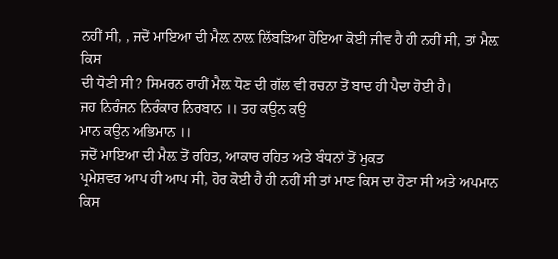ਨਹੀਂ ਸੀ, , ਜਦੋਂ ਮਾਇਆ ਦੀ ਮੈਲ਼ ਨਾਲ਼ ਲਿੱਬੜਿਆ ਹੋਇਆ ਕੋਈ ਜੀਵ ਹੈ ਹੀ ਨਹੀਂ ਸੀ, ਤਾਂ ਮੈਲ਼ ਕਿਸ
ਦੀ ਧੋਣੀ ਸੀ? ਸਿਮਰਨ ਰਾਹੀਂ ਮੈਲ਼ ਧੋਣ ਦੀ ਗੱਲ ਵੀ ਰਚਨਾ ਤੋਂ ਬਾਦ ਹੀ ਪੈਦਾ ਹੋਈ ਹੈ।
ਜਹ ਨਿਰੰਜਨ ਨਿਰੰਕਾਰ ਨਿਰਬਾਨ ।। ਤਹ ਕਉਨ ਕਉ
ਮਾਨ ਕਉਨ ਅਭਿਮਾਨ ।।
ਜਦੋਂ ਮਾਇਆ ਦੀ ਮੈਲ਼ ਤੋਂ ਰਹਿਤ, ਆਕਾਰ ਰਹਿਤ ਅਤੇ ਬੰਧਨਾਂ ਤੋਂ ਮੁਕਤ
ਪ੍ਰਮੇਸ਼ਵਰ ਆਪ ਹੀ ਆਪ ਸੀ, ਹੋਰ ਕੋਈ ਹੈ ਹੀ ਨਹੀਂ ਸੀ ਤਾਂ ਮਾਣ ਕਿਸ ਦਾ ਹੋਣਾ ਸੀ ਅਤੇ ਅਪਮਾਨ
ਕਿਸ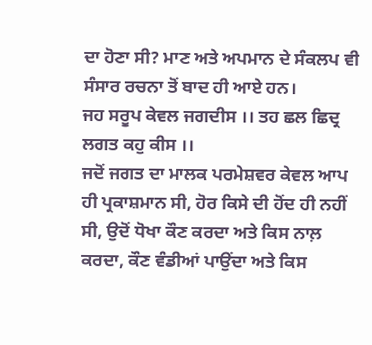ਦਾ ਹੋਣਾ ਸੀ? ਮਾਣ ਅਤੇ ਅਪਮਾਨ ਦੇ ਸੰਕਲਪ ਵੀ ਸੰਸਾਰ ਰਚਨਾ ਤੋਂ ਬਾਦ ਹੀ ਆਏ ਹਨ।
ਜਹ ਸਰੂਪ ਕੇਵਲ ਜਗਦੀਸ ।। ਤਹ ਛਲ ਛਿਦ੍ਰ ਲਗਤ ਕਹੁ ਕੀਸ ।।
ਜਦੋਂ ਜਗਤ ਦਾ ਮਾਲਕ ਪਰਮੇਸ਼ਵਰ ਕੇਵਲ ਆਪ
ਹੀ ਪ੍ਰਕਾਸ਼ਮਾਨ ਸੀ, ਹੋਰ ਕਿਸੇ ਦੀ ਹੋਂਦ ਹੀ ਨਹੀਂ ਸੀ, ਉਦੋਂ ਧੋਖਾ ਕੌਣ ਕਰਦਾ ਅਤੇ ਕਿਸ ਨਾਲ਼
ਕਰਦਾ, ਕੌਣ ਵੰਡੀਆਂ ਪਾਉਂਦਾ ਅਤੇ ਕਿਸ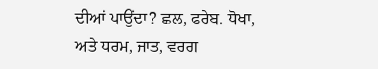ਦੀਆਂ ਪਾਉਂਦਾ? ਛਲ, ਫਰੇਬ. ਧੋਖਾ, ਅਤੇ ਧਰਮ, ਜਾਤ, ਵਰਗ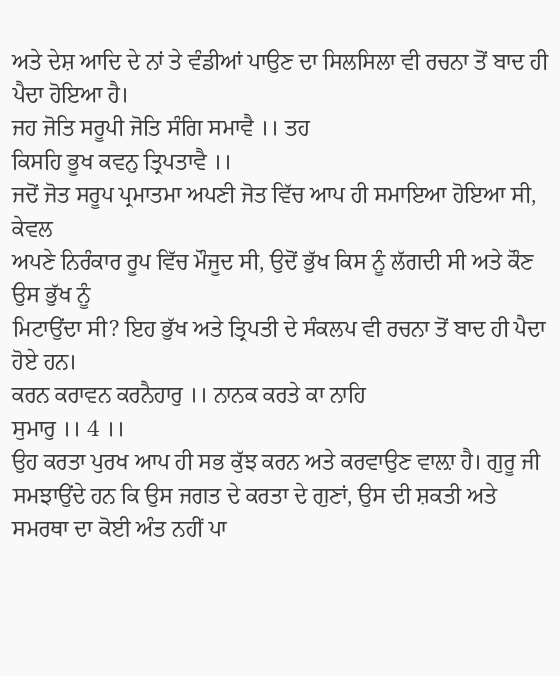ਅਤੇ ਦੇਸ਼ ਆਦਿ ਦੇ ਨਾਂ ਤੇ ਵੰਡੀਆਂ ਪਾਉਣ ਦਾ ਸਿਲਸਿਲਾ ਵੀ ਰਚਨਾ ਤੋਂ ਬਾਦ ਹੀ ਪੈਦਾ ਹੋਇਆ ਹੈ।
ਜਹ ਜੋਤਿ ਸਰੂਪੀ ਜੋਤਿ ਸੰਗਿ ਸਮਾਵੈ ।। ਤਹ
ਕਿਸਹਿ ਭੂਖ ਕਵਨੁ ਤ੍ਰਿਪਤਾਵੈ ।।
ਜਦੋਂ ਜੋਤ ਸਰੂਪ ਪ੍ਰਮਾਤਮਾ ਅਪਣੀ ਜੋਤ ਵਿੱਚ ਆਪ ਹੀ ਸਮਾਇਆ ਹੋਇਆ ਸੀ, ਕੇਵਲ
ਅਪਣੇ ਨਿਰੰਕਾਰ ਰੂਪ ਵਿੱਚ ਮੌਜੂਦ ਸੀ, ਉਦੋਂ ਭੁੱਖ ਕਿਸ ਨੂੰ ਲੱਗਦੀ ਸੀ ਅਤੇ ਕੌਣ ਉਸ ਭੁੱਖ ਨੂੰ
ਮਿਟਾਉਂਦਾ ਸੀ? ਇਹ ਭੁੱਖ ਅਤੇ ਤ੍ਰਿਪਤੀ ਦੇ ਸੰਕਲਪ ਵੀ ਰਚਨਾ ਤੋਂ ਬਾਦ ਹੀ ਪੈਦਾ ਹੋਏ ਹਨ।
ਕਰਨ ਕਰਾਵਨ ਕਰਨੈਹਾਰੁ ।। ਨਾਨਕ ਕਰਤੇ ਕਾ ਨਾਹਿ
ਸੁਮਾਰੁ ।। 4 ।।
ਉਹ ਕਰਤਾ ਪੁਰਖ ਆਪ ਹੀ ਸਭ ਕੁੱਝ ਕਰਨ ਅਤੇ ਕਰਵਾਉਣ ਵਾਲ਼ਾ ਹੈ। ਗੁਰੂ ਜੀ
ਸਮਝਾਉਂਦੇ ਹਨ ਕਿ ਉਸ ਜਗਤ ਦੇ ਕਰਤਾ ਦੇ ਗੁਣਾਂ, ਉਸ ਦੀ ਸ਼ਕਤੀ ਅਤੇ ਸਮਰਥਾ ਦਾ ਕੋਈ ਅੰਤ ਨਹੀਂ ਪਾ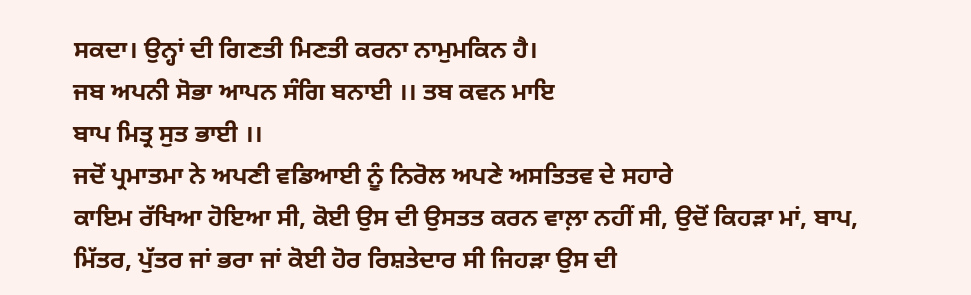ਸਕਦਾ। ਉਨ੍ਹਾਂ ਦੀ ਗਿਣਤੀ ਮਿਣਤੀ ਕਰਨਾ ਨਾਮੁਮਕਿਨ ਹੈ।
ਜਬ ਅਪਨੀ ਸੋਭਾ ਆਪਨ ਸੰਗਿ ਬਨਾਈ ।। ਤਬ ਕਵਨ ਮਾਇ
ਬਾਪ ਮਿਤ੍ਰ ਸੁਤ ਭਾਈ ।।
ਜਦੋਂ ਪ੍ਰਮਾਤਮਾ ਨੇ ਅਪਣੀ ਵਡਿਆਈ ਨੂੰ ਨਿਰੋਲ ਅਪਣੇ ਅਸਤਿਤਵ ਦੇ ਸਹਾਰੇ
ਕਾਇਮ ਰੱਖਿਆ ਹੋਇਆ ਸੀ, ਕੋਈ ਉਸ ਦੀ ਉਸਤਤ ਕਰਨ ਵਾਲ਼ਾ ਨਹੀਂ ਸੀ, ਉਦੋਂ ਕਿਹੜਾ ਮਾਂ, ਬਾਪ,
ਮਿੱਤਰ, ਪੁੱਤਰ ਜਾਂ ਭਰਾ ਜਾਂ ਕੋਈ ਹੋਰ ਰਿਸ਼ਤੇਦਾਰ ਸੀ ਜਿਹੜਾ ਉਸ ਦੀ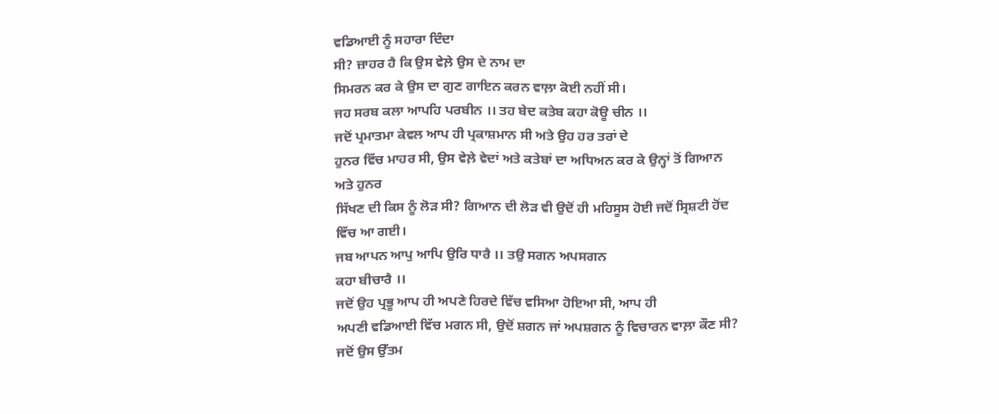ਵਡਿਆਈ ਨੂੰ ਸਹਾਰਾ ਦਿੰਦਾ
ਸੀ? ਜ਼ਾਹਰ ਹੈ ਕਿ ਉਸ ਵੇਲ਼ੇ ਉਸ ਦੇ ਨਾਮ ਦਾ
ਸਿਮਰਨ ਕਰ ਕੇ ਉਸ ਦਾ ਗੁਣ ਗਾਇਨ ਕਰਨ ਵਾਲ਼ਾ ਕੋਈ ਨਹੀਂ ਸੀ।
ਜਹ ਸਰਬ ਕਲਾ ਆਪਹਿ ਪਰਬੀਨ ।। ਤਹ ਬੇਦ ਕਤੇਬ ਕਹਾ ਕੋਊ ਚੀਨ ।।
ਜਦੋਂ ਪ੍ਰਮਾਤਮਾ ਕੇਵਲ ਆਪ ਹੀ ਪ੍ਰਕਾਸ਼ਮਾਨ ਸੀ ਅਤੇ ਉਹ ਹਰ ਤਰਾਂ ਦੇ
ਹੁਨਰ ਵਿੱਚ ਮਾਹਰ ਸੀ, ਉਸ ਵੇਲ਼ੇ ਵੇਦਾਂ ਅਤੇ ਕਤੇਬਾਂ ਦਾ ਅਧਿਅਨ ਕਰ ਕੇ ਉਨ੍ਹਾਂ ਤੋਂ ਗਿਆਨ ਅਤੇ ਹੁਨਰ
ਸਿੱਖਣ ਦੀ ਕਿਸ ਨੂੰ ਲੋੜ ਸੀ? ਗਿਆਨ ਦੀ ਲੋੜ ਵੀ ਉਦੋਂ ਹੀ ਮਹਿਸੂਸ ਹੋਈ ਜਦੋਂ ਸ੍ਰਿਸ਼ਟੀ ਹੋਂਦ
ਵਿੱਚ ਆ ਗਈ।
ਜਬ ਆਪਨ ਆਪੁ ਆਪਿ ਉਰਿ ਧਾਰੈ ।। ਤਉ ਸਗਨ ਅਪਸਗਨ
ਕਹਾ ਬੀਚਾਰੈ ।।
ਜਦੋਂ ਉਹ ਪ੍ਰਭੂ ਆਪ ਹੀ ਅਪਣੇ ਹਿਰਦੇ ਵਿੱਚ ਵਸਿਆ ਹੋਇਆ ਸੀ, ਆਪ ਹੀ
ਅਪਣੀ ਵਡਿਆਈ ਵਿੱਚ ਮਗਨ ਸੀ, ਉਦੋਂ ਸ਼ਗਨ ਜਾਂ ਅਪਸ਼ਗਨ ਨੂੰ ਵਿਚਾਰਨ ਵਾਲ਼ਾ ਕੌਣ ਸੀ? ਜਦੋਂ ਉਸ ਉੱਤਮ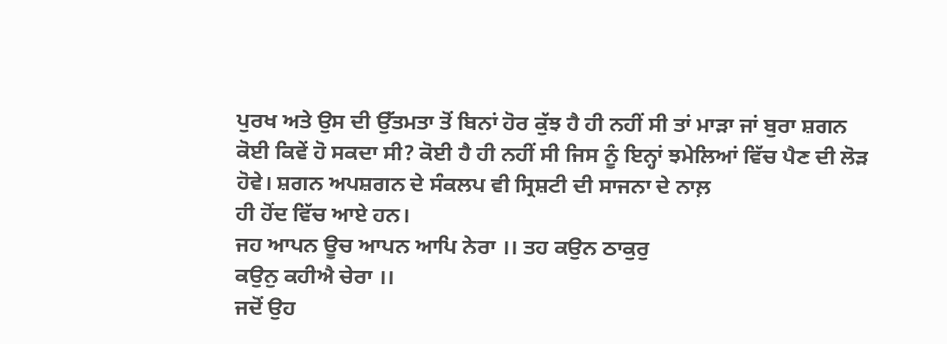ਪੁਰਖ ਅਤੇ ਉਸ ਦੀ ਉੱਤਮਤਾ ਤੋਂ ਬਿਨਾਂ ਹੋਰ ਕੁੱਝ ਹੈ ਹੀ ਨਹੀਂ ਸੀ ਤਾਂ ਮਾੜਾ ਜਾਂ ਬੁਰਾ ਸ਼ਗਨ
ਕੋਈ ਕਿਵੇਂ ਹੋ ਸਕਦਾ ਸੀ? ਕੋਈ ਹੈ ਹੀ ਨਹੀਂ ਸੀ ਜਿਸ ਨੂੰ ਇਨ੍ਹਾਂ ਝਮੇਲਿਆਂ ਵਿੱਚ ਪੈਣ ਦੀ ਲੋੜ
ਹੋਵੇ। ਸ਼ਗਨ ਅਪਸ਼ਗਨ ਦੇ ਸੰਕਲਪ ਵੀ ਸ੍ਰਿਸ਼ਟੀ ਦੀ ਸਾਜਨਾ ਦੇ ਨਾਲ਼
ਹੀ ਹੋਂਦ ਵਿੱਚ ਆਏ ਹਨ।
ਜਹ ਆਪਨ ਊਚ ਆਪਨ ਆਪਿ ਨੇਰਾ ।। ਤਹ ਕਉਨ ਠਾਕੁਰੁ
ਕਉਨੁ ਕਹੀਐ ਚੇਰਾ ।।
ਜਦੋਂ ਉਹ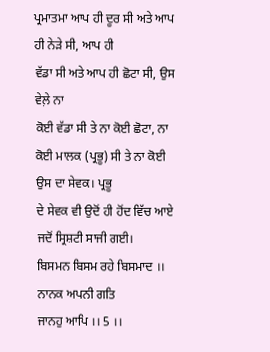ਪ੍ਰਮਾਤਮਾ ਆਪ ਹੀ ਦੂਰ ਸੀ ਅਤੇ ਆਪ ਹੀ ਨੇੜੇ ਸੀ, ਆਪ ਹੀ
ਵੱਡਾ ਸੀ ਅਤੇ ਆਪ ਹੀ ਛੋਟਾ ਸੀ, ਉਸ ਵੇਲ਼ੇ ਨਾ
ਕੋਈ ਵੱਡਾ ਸੀ ਤੇ ਨਾ ਕੋਈ ਛੋਟਾ, ਨਾ ਕੋਈ ਮਾਲਕ (ਪ੍ਰਭੂ) ਸੀ ਤੇ ਨਾ ਕੋਈ ਉਸ ਦਾ ਸੇਵਕ। ਪ੍ਰਭੂ
ਦੇ ਸੇਵਕ ਵੀ ਉਦੋਂ ਹੀ ਹੋਂਦ ਵਿੱਚ ਆਏ ਜਦੋਂ ਸ੍ਰਿਸ਼ਟੀ ਸਾਜੀ ਗਈ।
ਬਿਸਮਨ ਬਿਸਮ ਰਹੇ ਬਿਸਮਾਦ ।। ਨਾਨਕ ਅਪਨੀ ਗਤਿ
ਜਾਨਹੁ ਆਪਿ ।। 5 ।।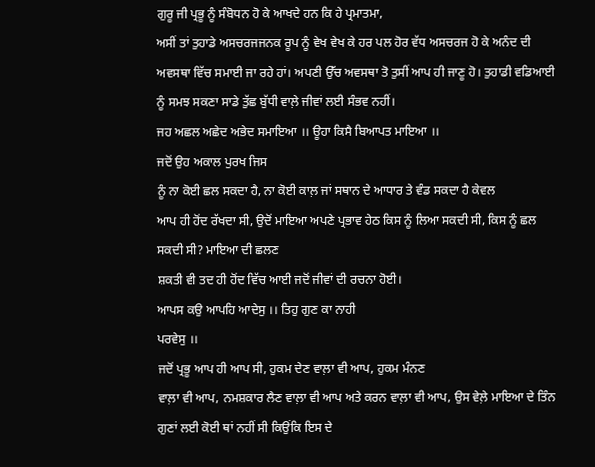ਗੁਰੂ ਜੀ ਪ੍ਰਭੂ ਨੂੰ ਸੰਬੋਧਨ ਹੋ ਕੇ ਆਖਦੇ ਹਨ ਕਿ ਹੇ ਪ੍ਰਮਾਤਮਾ,
ਅਸੀਂ ਤਾਂ ਤੁਹਾਡੇ ਅਸਚਰਜਜਨਕ ਰੂਪ ਨੂੰ ਵੇਖ ਵੇਖ ਕੇ ਹਰ ਪਲ ਹੋਰ ਵੱਧ ਅਸਚਰਜ ਹੋ ਕੇ ਅਨੰਦ ਦੀ
ਅਵਸਥਾ ਵਿੱਚ ਸਮਾਈ ਜਾ ਰਹੇ ਹਾਂ। ਅਪਣੀ ਉੱਚ ਅਵਸਥਾ ਤੋ ਤੁਸੀਂ ਆਪ ਹੀ ਜਾਣੂ ਹੋ। ਤੁਹਾਡੀ ਵਡਿਆਈ
ਨੂੰ ਸਮਝ ਸਕਣਾ ਸਾਡੇ ਤੁੱਛ ਬੁੱਧੀ ਵਾਲ਼ੇ ਜੀਵਾਂ ਲਈ ਸੰਭਵ ਨਹੀਂ।
ਜਹ ਅਛਲ ਅਛੇਦ ਅਭੇਦ ਸਮਾਇਆ ।। ਊਹਾ ਕਿਸੈ ਬਿਆਪਤ ਮਾਇਆ ।।
ਜਦੋਂ ਉਹ ਅਕਾਲ ਪੁਰਖ ਜਿਸ
ਨੂੰ ਨਾ ਕੋਈ ਛਲ ਸਕਦਾ ਹੈ, ਨਾ ਕੋਈ ਕਾਲ਼ ਜਾਂ ਸਥਾਨ ਦੇ ਆਧਾਰ ਤੇ ਵੰਡ ਸਕਦਾ ਹੈ ਕੇਵਲ
ਆਪ ਹੀ ਹੋਂਦ ਰੱਖਦਾ ਸੀ, ਉਦੋਂ ਮਾਇਆ ਅਪਣੇ ਪ੍ਰਭਾਵ ਹੇਠ ਕਿਸ ਨੂੰ ਲਿਆ ਸਕਦੀ ਸੀ, ਕਿਸ ਨੂੰ ਛਲ
ਸਕਦੀ ਸੀ? ਮਾਇਆ ਦੀ ਛਲਣ
ਸ਼ਕਤੀ ਵੀ ਤਦ ਹੀ ਹੋਂਦ ਵਿੱਚ ਆਈ ਜਦੋਂ ਜੀਵਾਂ ਦੀ ਰਚਨਾ ਹੋਈ।
ਆਪਸ ਕਉ ਆਪਹਿ ਆਦੇਸੁ ।। ਤਿਹੁ ਗੁਣ ਕਾ ਨਾਹੀ
ਪਰਵੇਸੁ ।।
ਜਦੋਂ ਪ੍ਰਭੂ ਆਪ ਹੀ ਆਪ ਸੀ, ਹੁਕਮ ਦੇਣ ਵਾਲ਼ਾ ਵੀ ਆਪ, ਹੁਕਮ ਮੰਨਣ
ਵਾਲ਼ਾ ਵੀ ਆਪ, ਨਮਸ਼ਕਾਰ ਲੈਣ ਵਾਲ਼ਾ ਵੀ ਆਪ ਅਤੇ ਕਰਨ ਵਾਲ਼ਾ ਵੀ ਆਪ, ਉਸ ਵੇਲ਼ੇ ਮਾਇਆ ਦੇ ਤਿੰਨ
ਗੁਣਾਂ ਲਈ ਕੋਈ ਥਾਂ ਨਹੀਂ ਸੀ ਕਿਉਂਕਿ ਇਸ ਦੇ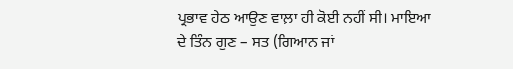ਪ੍ਰਭਾਵ ਹੇਠ ਆਉਣ ਵਾਲ਼ਾ ਹੀ ਕੋਈ ਨਹੀਂ ਸੀ। ਮਾਇਆ
ਦੇ ਤਿੰਨ ਗੁਣ – ਸਤ (ਗਿਆਨ ਜਾਂ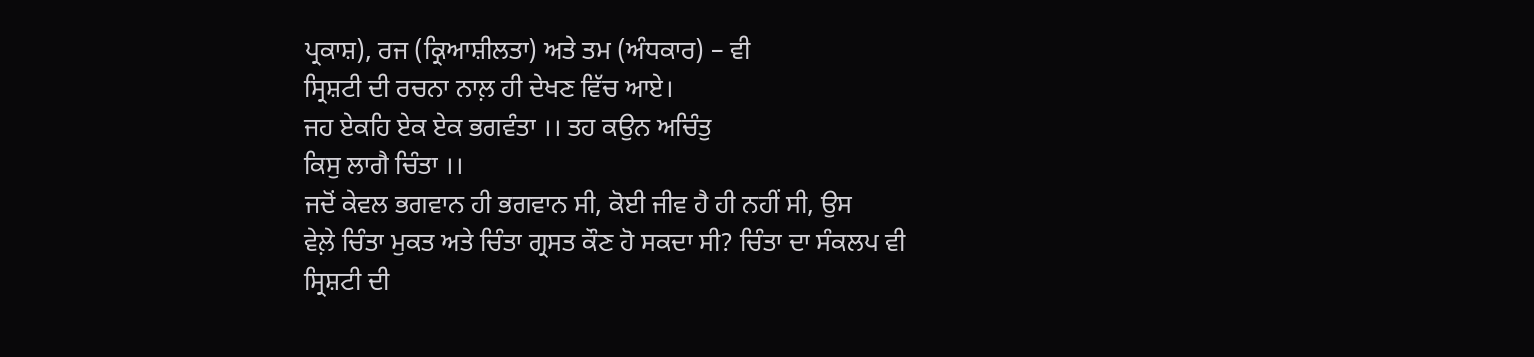ਪ੍ਰਕਾਸ਼), ਰਜ (ਕ੍ਰਿਆਸ਼ੀਲਤਾ) ਅਤੇ ਤਮ (ਅੰਧਕਾਰ) – ਵੀ
ਸ੍ਰਿਸ਼ਟੀ ਦੀ ਰਚਨਾ ਨਾਲ਼ ਹੀ ਦੇਖਣ ਵਿੱਚ ਆਏ।
ਜਹ ਏਕਹਿ ਏਕ ਏਕ ਭਗਵੰਤਾ ।। ਤਹ ਕਉਨ ਅਚਿੰਤੁ
ਕਿਸੁ ਲਾਗੈ ਚਿੰਤਾ ।।
ਜਦੋਂ ਕੇਵਲ ਭਗਵਾਨ ਹੀ ਭਗਵਾਨ ਸੀ, ਕੋਈ ਜੀਵ ਹੈ ਹੀ ਨਹੀਂ ਸੀ, ਉਸ
ਵੇਲ਼ੇ ਚਿੰਤਾ ਮੁਕਤ ਅਤੇ ਚਿੰਤਾ ਗ੍ਰਸਤ ਕੌਣ ਹੋ ਸਕਦਾ ਸੀ? ਚਿੰਤਾ ਦਾ ਸੰਕਲਪ ਵੀ ਸ੍ਰਿਸ਼ਟੀ ਦੀ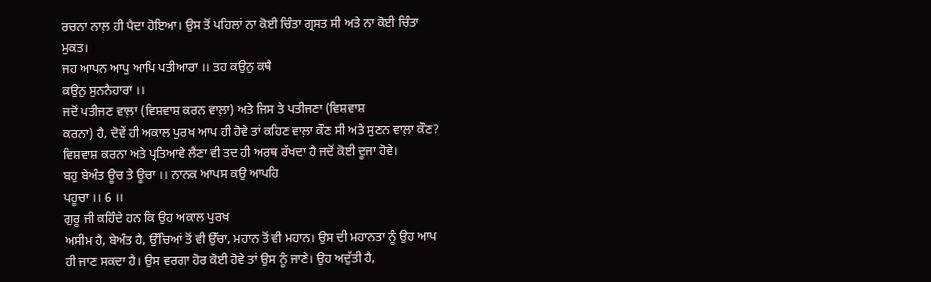ਰਚਨਾ ਨਾਲ਼ ਹੀ ਪੈਦਾ ਹੋਇਆ। ਉਸ ਤੋਂ ਪਹਿਲਾਂ ਨਾ ਕੋਈ ਚਿੰਤਾ ਗ੍ਰਸਤ ਸੀ ਅਤੇ ਨਾ ਕੋਈ ਚਿੰਤਾ
ਮੁਕਤ।
ਜਹ ਆਪਨ ਆਪੁ ਆਪਿ ਪਤੀਆਰਾ ।। ਤਹ ਕਉਨੁ ਕਥੈ
ਕਉਨੁ ਸੁਨਨੈਹਾਰਾ ।।
ਜਦੋਂ ਪਤੀਜਣ ਵਾਲ਼ਾ (ਵਿਸ਼ਵਾਸ਼ ਕਰਨ ਵਾਲ਼ਾ) ਅਤੇ ਜਿਸ ਤੇ ਪਤੀਜਣਾ (ਵਿਸ਼ਵਾਸ਼
ਕਰਨਾ) ਹੈ, ਦੋਵੇਂ ਹੀ ਅਕਾਲ ਪੁਰਖ ਆਪ ਹੀ ਹੋਵੇ ਤਾਂ ਕਹਿਣ ਵਾਲ਼ਾ ਕੌਣ ਸੀ ਅਤੇ ਸੁਣਨ ਵਾਲ਼ਾ ਕੌਣ?
ਵਿਸ਼ਵਾਸ਼ ਕਰਨਾ ਅਤੇ ਪ੍ਰਤਿਆਵੇ ਲੈਂਣਾ ਵੀ ਤਦ ਹੀ ਅਰਥ ਰੱਖਦਾ ਹੈ ਜਦੋਂ ਕੋਈ ਦੂਜਾ ਹੋਵੇ।
ਬਹੁ ਬੇਅੰਤ ਊਚ ਤੇ ਊਚਾ ।। ਨਾਨਕ ਆਪਸ ਕਉ ਆਪਹਿ
ਪਹੂਚਾ ।। 6 ।।
ਗੁਰੂ ਜੀ ਕਹਿੰਦੇ ਹਨ ਕਿ ਉਹ ਅਕਾਲ ਪੁਰਖ
ਅਸੀਮ ਹੈ, ਬੇਅੰਤ ਹੈ, ਉੱਚਿਆਂ ਤੋਂ ਵੀ ਉੱਚਾ, ਮਹਾਨ ਤੋਂ ਵੀ ਮਹਾਨ। ਉਸ ਦੀ ਮਹਾਨਤਾ ਨੂੰ ਉਹ ਆਪ
ਹੀ ਜਾਣ ਸਕਦਾ ਹੈ। ਉਸ ਵਰਗਾ ਹੋਰ ਕੋਈ ਹੋਵੇ ਤਾਂ ਉਸ ਨੂੰ ਜਾਣੇ। ਉਹ ਅਦੁੱਤੀ ਹੈ,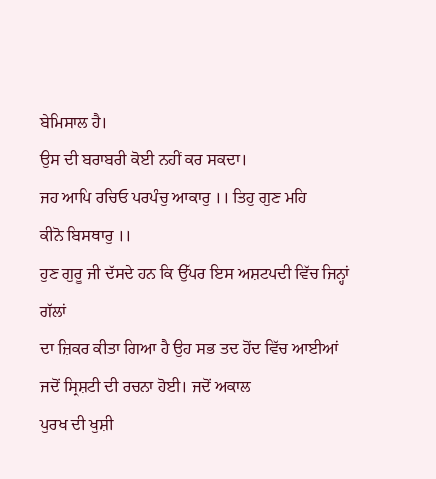ਬੇਮਿਸਾਲ ਹੈ।
ਉਸ ਦੀ ਬਰਾਬਰੀ ਕੋਈ ਨਹੀਂ ਕਰ ਸਕਦਾ।
ਜਹ ਆਪਿ ਰਚਿਓ ਪਰਪੰਚੁ ਆਕਾਰੁ ।। ਤਿਹੁ ਗੁਣ ਮਹਿ
ਕੀਨੋ ਬਿਸਥਾਰੁ ।।
ਹੁਣ ਗੁਰੂ ਜੀ ਦੱਸਦੇ ਹਨ ਕਿ ਉੱਪਰ ਇਸ ਅਸ਼ਟਪਦੀ ਵਿੱਚ ਜਿਨ੍ਹਾਂ ਗੱਲਾਂ
ਦਾ ਜ਼ਿਕਰ ਕੀਤਾ ਗਿਆ ਹੈ ਉਹ ਸਭ ਤਦ ਹੋਂਦ ਵਿੱਚ ਆਈਆਂ ਜਦੋਂ ਸ੍ਰਿਸ਼ਟੀ ਦੀ ਰਚਨਾ ਹੋਈ। ਜਦੋਂ ਅਕਾਲ
ਪੁਰਖ ਦੀ ਖੁਸ਼ੀ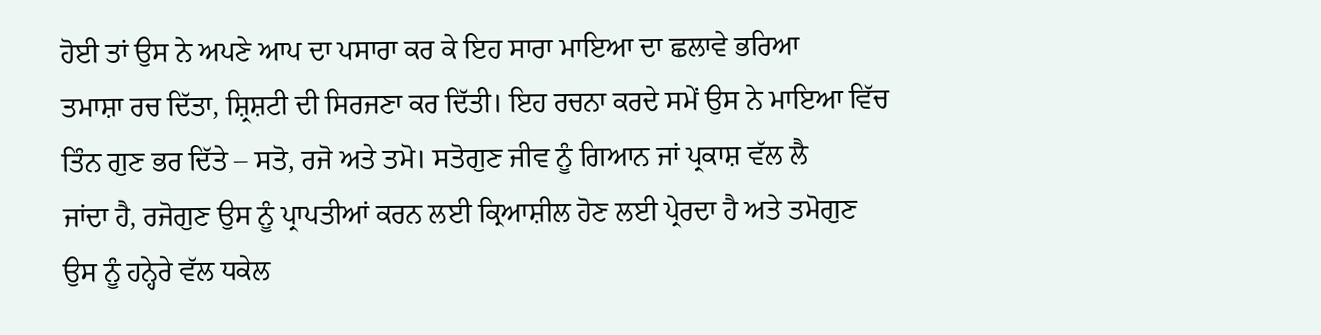ਹੋਈ ਤਾਂ ਉਸ ਨੇ ਅਪਣੇ ਆਪ ਦਾ ਪਸਾਰਾ ਕਰ ਕੇ ਇਹ ਸਾਰਾ ਮਾਇਆ ਦਾ ਛਲਾਵੇ ਭਰਿਆ
ਤਮਾਸ਼ਾ ਰਚ ਦਿੱਤਾ, ਸ਼੍ਰਿਸ਼ਟੀ ਦੀ ਸਿਰਜਣਾ ਕਰ ਦਿੱਤੀ। ਇਹ ਰਚਨਾ ਕਰਦੇ ਸਮੇਂ ਉਸ ਨੇ ਮਾਇਆ ਵਿੱਚ
ਤਿੰਨ ਗੁਣ ਭਰ ਦਿੱਤੇ – ਸਤੋ, ਰਜੋ ਅਤੇ ਤਮੋ। ਸਤੋਗੁਣ ਜੀਵ ਨੂੰ ਗਿਆਨ ਜਾਂ ਪ੍ਰਕਾਸ਼ ਵੱਲ ਲੈ
ਜਾਂਦਾ ਹੈ, ਰਜੋਗੁਣ ਉਸ ਨੂੰ ਪ੍ਰਾਪਤੀਆਂ ਕਰਨ ਲਈ ਕ੍ਰਿਆਸ਼ੀਲ ਹੋਣ ਲਈ ਪ੍ਰੇਰਦਾ ਹੈ ਅਤੇ ਤਮੋਗੁਣ
ਉਸ ਨੂੰ ਹਨ੍ਹੇਰੇ ਵੱਲ ਧਕੇਲ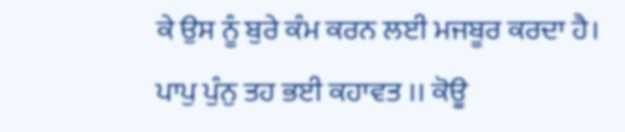ਕੇ ਉਸ ਨੂੰ ਬੁਰੇ ਕੰਮ ਕਰਨ ਲਈ ਮਜਬੂਰ ਕਰਦਾ ਹੈ।
ਪਾਪੁ ਪੁੰਨੁ ਤਹ ਭਈ ਕਹਾਵਤ ।। ਕੋਊ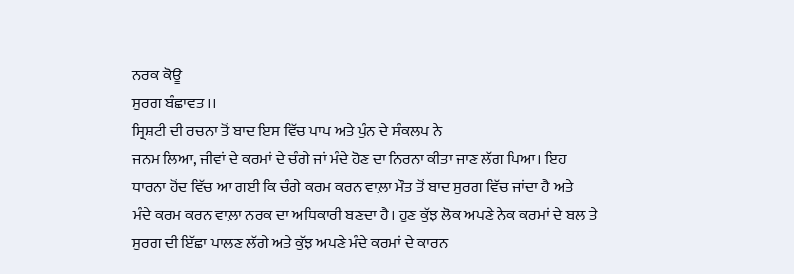ਨਰਕ ਕੋਊ
ਸੁਰਗ ਬੰਛਾਵਤ ।।
ਸ੍ਰਿਸ਼ਟੀ ਦੀ ਰਚਨਾ ਤੋਂ ਬਾਦ ਇਸ ਵਿੱਚ ਪਾਪ ਅਤੇ ਪੁੰਨ ਦੇ ਸੰਕਲਪ ਨੇ
ਜਨਮ ਲਿਆ, ਜੀਵਾਂ ਦੇ ਕਰਮਾਂ ਦੇ ਚੰਗੇ ਜਾਂ ਮੰਦੇ ਹੋਣ ਦਾ ਨਿਰਨਾ ਕੀਤਾ ਜਾਣ ਲੱਗ ਪਿਆ। ਇਹ
ਧਾਰਨਾ ਹੋਂਦ ਵਿੱਚ ਆ ਗਈ ਕਿ ਚੰਗੇ ਕਰਮ ਕਰਨ ਵਾਲ਼ਾ ਮੌਤ ਤੋਂ ਬਾਦ ਸੁਰਗ ਵਿੱਚ ਜਾਂਦਾ ਹੈ ਅਤੇ
ਮੰਦੇ ਕਰਮ ਕਰਨ ਵਾਲ਼ਾ ਨਰਕ ਦਾ ਅਧਿਕਾਰੀ ਬਣਦਾ ਹੈ। ਹੁਣ ਕੁੱਝ ਲੋਕ ਅਪਣੇ ਨੇਕ ਕਰਮਾਂ ਦੇ ਬਲ ਤੇ
ਸੁਰਗ ਦੀ ਇੱਛਾ ਪਾਲਣ ਲੱਗੇ ਅਤੇ ਕੁੱਝ ਅਪਣੇ ਮੰਦੇ ਕਰਮਾਂ ਦੇ ਕਾਰਨ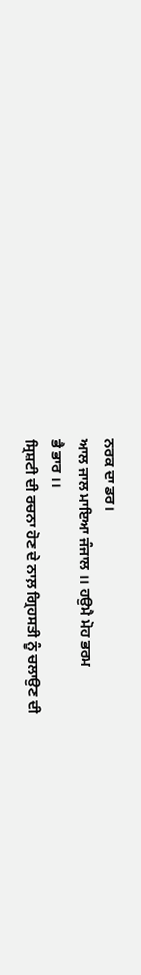ਨਰਕ ਦਾ ਡਰ।
ਆਲ ਜਾਲ ਮਾਇਆ ਜੰਜਾਲ ।। ਹਉਮੈ ਮੋਹ ਭਰਮ
ਭੈ ਭਾਰ ।।
ਸ੍ਰਿਸ਼ਟੀ ਦੀ ਰਚਨਾ ਹੋਣ ਦੇ ਨਾਲ਼ ਗ੍ਰਿਹਸਤੀ ਨੂੰ ਚਲਾਉਣ ਦੀ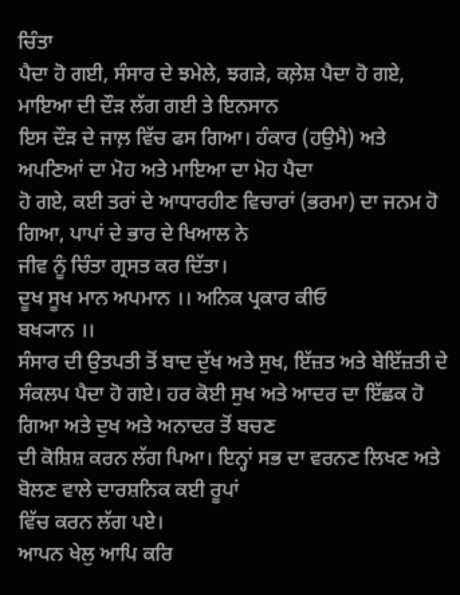ਚਿੰਤਾ
ਪੈਦਾ ਹੋ ਗਈ, ਸੰਸਾਰ ਦੇ ਝਮੇਲੇ, ਝਗੜੇ, ਕਲ਼ੇਸ਼ ਪੈਦਾ ਹੋ ਗਏ, ਮਾਇਆ ਦੀ ਦੌੜ ਲੱਗ ਗਈ ਤੇ ਇਨਸਾਨ
ਇਸ ਦੌੜ ਦੇ ਜਾਲ਼ ਵਿੱਚ ਫਸ ਗਿਆ। ਹੰਕਾਰ (ਹਉਮੈ) ਅਤੇ ਅਪਣਿਆਂ ਦਾ ਮੋਹ ਅਤੇ ਮਾਇਆ ਦਾ ਮੋਹ ਪੈਦਾ
ਹੋ ਗਏ, ਕਈ ਤਰਾਂ ਦੇ ਆਧਾਰਹੀਣ ਵਿਚਾਰਾਂ (ਭਰਮਾ) ਦਾ ਜਨਮ ਹੋ ਗਿਆ, ਪਾਪਾਂ ਦੇ ਭਾਰ ਦੇ ਖਿਆਲ ਨੇ
ਜੀਵ ਨੂੰ ਚਿੰਤਾ ਗ੍ਰਸਤ ਕਰ ਦਿੱਤਾ।
ਦੂਖ ਸੂਖ ਮਾਨ ਅਪਮਾਨ ।। ਅਨਿਕ ਪ੍ਰਕਾਰ ਕੀਓ
ਬਖ੍ਯਾਨ ।।
ਸੰਸਾਰ ਦੀ ਉਤਪਤੀ ਤੋਂ ਬਾਦ ਦੁੱਖ ਅਤੇ ਸੁਖ, ਇੱਜ਼ਤ ਅਤੇ ਬੇਇੱਜ਼ਤੀ ਦੇ
ਸੰਕਲਪ ਪੈਦਾ ਹੋ ਗਏ। ਹਰ ਕੋਈ ਸੁਖ ਅਤੇ ਆਦਰ ਦਾ ਇੱਛਕ ਹੋ ਗਿਆ ਅਤੇ ਦੁਖ ਅਤੇ ਅਨਾਦਰ ਤੋਂ ਬਚਣ
ਦੀ ਕੋਸ਼ਿਸ਼ ਕਰਨ ਲੱਗ ਪਿਆ। ਇਨ੍ਹਾਂ ਸਭ ਦਾ ਵਰਨਣ ਲਿਖਣ ਅਤੇ ਬੋਲਣ ਵਾਲੇ ਦਾਰਸ਼ਨਿਕ ਕਈ ਰੂਪਾਂ
ਵਿੱਚ ਕਰਨ ਲੱਗ ਪਏ।
ਆਪਨ ਖੇਲੁ ਆਪਿ ਕਰਿ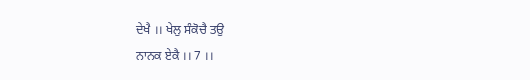ਦੇਖੈ ।। ਖੇਲੁ ਸੰਕੋਚੈ ਤਉ
ਨਾਨਕ ਏਕੈ ।। 7 ।।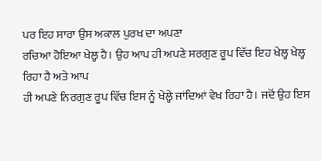ਪਰ ਇਹ ਸਾਰਾ ਉਸ ਅਕਾਲ ਪੁਰਖ ਦਾ ਅਪਣਾ
ਰਚਿਆ ਹੋਇਆ ਖੇਲ੍ਹ ਹੈ। ਉਹ ਆਪ ਹੀ ਅਪਣੇ ਸਰਗੁਣ ਰੂਪ ਵਿੱਚ ਇਹ ਖੇਲ੍ਹ ਖੇਲ੍ਹ ਰਿਹਾ ਹੈ ਅਤੇ ਆਪ
ਹੀ ਅਪਣੇ ਨਿਰਗੁਣ ਰੂਪ ਵਿੱਚ ਇਸ ਨੂੰ ਖੇਲ੍ਹੇ ਜਾਂਦਿਆਂ ਵੇਖ ਰਿਹਾ ਹੈ। ਜਦੋਂ ਉਹ ਇਸ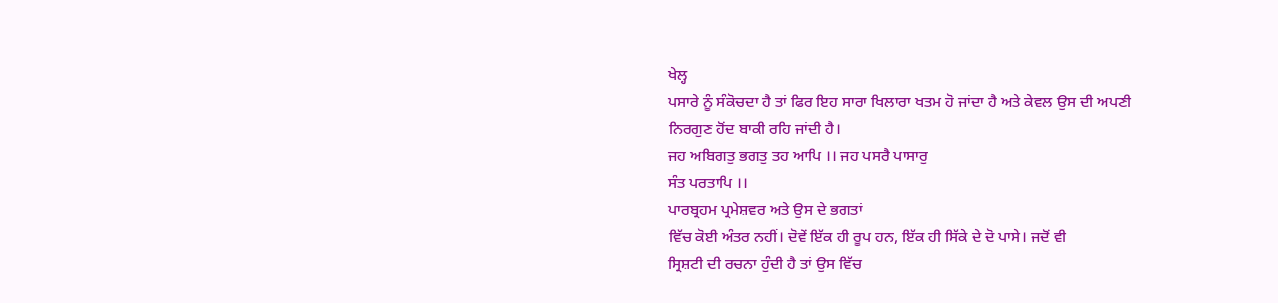ਖੇਲ੍ਹ
ਪਸਾਰੇ ਨੂੰ ਸੰਕੋਚਦਾ ਹੈ ਤਾਂ ਫਿਰ ਇਹ ਸਾਰਾ ਖਿਲਾਰਾ ਖਤਮ ਹੋ ਜਾਂਦਾ ਹੈ ਅਤੇ ਕੇਵਲ ਉਸ ਦੀ ਅਪਣੀ
ਨਿਰਗੁਣ ਹੋਂਦ ਬਾਕੀ ਰਹਿ ਜਾਂਦੀ ਹੈ।
ਜਹ ਅਬਿਗਤੁ ਭਗਤੁ ਤਹ ਆਪਿ ।। ਜਹ ਪਸਰੈ ਪਾਸਾਰੁ
ਸੰਤ ਪਰਤਾਪਿ ।।
ਪਾਰਬ੍ਰਹਮ ਪ੍ਰਮੇਸ਼ਵਰ ਅਤੇ ਉਸ ਦੇ ਭਗਤਾਂ
ਵਿੱਚ ਕੋਈ ਅੰਤਰ ਨਹੀਂ। ਦੋਵੇਂ ਇੱਕ ਹੀ ਰੂਪ ਹਨ, ਇੱਕ ਹੀ ਸਿੱਕੇ ਦੇ ਦੋ ਪਾਸੇ। ਜਦੋਂ ਵੀ
ਸ੍ਰਿਸ਼ਟੀ ਦੀ ਰਚਨਾ ਹੁੰਦੀ ਹੈ ਤਾਂ ਉਸ ਵਿੱਚ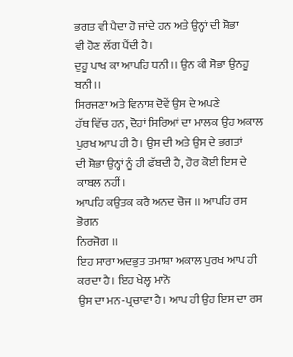ਭਗਤ ਵੀ ਪੈਦਾ ਹੋ ਜਾਂਦੇ ਹਨ ਅਤੇ ਉਨ੍ਹਾਂ ਦੀ ਸ਼ੋਭਾ
ਵੀ ਹੋਣ ਲੱਗ ਪੈਂਦੀ ਹੈ।
ਦੁਹੂ ਪਾਖ ਕਾ ਆਪਹਿ ਧਨੀ ।। ਉਨ ਕੀ ਸੋਭਾ ਉਨਹੂ ਬਨੀ ।।
ਸਿਰਜਣਾ ਅਤੇ ਵਿਨਾਸ਼ ਦੋਵੇਂ ਉਸ ਦੇ ਅਪਣੇ
ਹੱਥ ਵਿੱਚ ਹਨ, ਦੋਹਾਂ ਸਿਰਿਆਂ ਦਾ ਮਾਲਕ ਉਹ ਅਕਾਲ ਪੁਰਖ ਆਪ ਹੀ ਹੈ। ਉਸ ਦੀ ਅਤੇ ਉਸ ਦੇ ਭਗਤਾਂ
ਦੀ ਸ਼ੋਭਾ ਉਨ੍ਹਾਂ ਨੂੰ ਹੀ ਫੱਬਦੀ ਹੈ, ਹੋਰ ਕੋਈ ਇਸ ਦੇ ਕਾਬਲ ਨਹੀਂ।
ਆਪਹਿ ਕਉਤਕ ਕਰੈ ਅਨਦ ਚੋਜ ।। ਆਪਹਿ ਰਸ ਭੋਗਨ
ਨਿਰਜੋਗ ।।
ਇਹ ਸਾਰਾ ਅਦਭੁਤ ਤਮਾਸ਼ਾ ਅਕਾਲ ਪੁਰਖ ਆਪ ਹੀ ਕਰਦਾ ਹੈ। ਇਹ ਖੇਲ੍ਹ ਮਾਨੋ
ਉਸ ਦਾ ਮਨ-ਪ੍ਰਚਾਵਾ ਹੈ। ਆਪ ਹੀ ਉਹ ਇਸ ਦਾ ਰਸ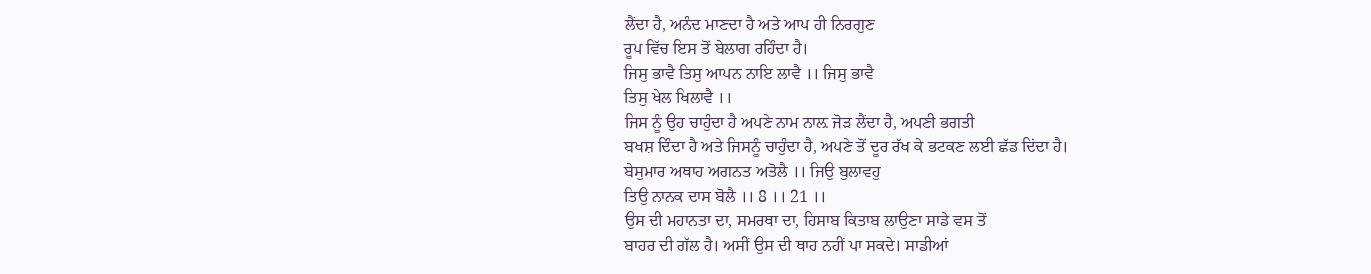ਲੈਂਦਾ ਹੈ, ਅਨੰਦ ਮਾਣਦਾ ਹੈ ਅਤੇ ਆਪ ਹੀ ਨਿਰਗੁਣ
ਰੂਪ ਵਿੱਚ ਇਸ ਤੋਂ ਬੇਲਾਗ ਰਹਿੰਦਾ ਹੈ।
ਜਿਸੁ ਭਾਵੈ ਤਿਸੁ ਆਪਨ ਨਾਇ ਲਾਵੈ ।। ਜਿਸੁ ਭਾਵੈ
ਤਿਸੁ ਖੇਲ ਖਿਲਾਵੈ ।।
ਜਿਸ ਨੂੰ ਉਹ ਚਾਹੁੰਦਾ ਹੈ ਅਪਣੇ ਨਾਮ ਨਾਲ਼ ਜੋੜ ਲੈਂਦਾ ਹੈ, ਅਪਣੀ ਭਗਤੀ
ਬਖਸ਼ ਦਿੰਦਾ ਹੈ ਅਤੇ ਜਿਸਨੂੰ ਚਾਹੁੰਦਾ ਹੈ, ਅਪਣੇ ਤੋਂ ਦੂਰ ਰੱਖ ਕੇ ਭਟਕਣ ਲਈ ਛੱਡ ਦਿਂਦਾ ਹੈ।
ਬੇਸੁਮਾਰ ਅਥਾਹ ਅਗਨਤ ਅਤੋਲੈ ।। ਜਿਉ ਬੁਲਾਵਹੁ
ਤਿਉ ਨਾਨਕ ਦਾਸ ਬੋਲੈ ।। 8 ।। 21 ।।
ਉਸ ਦੀ ਮਹਾਨਤਾ ਦਾ, ਸਮਰਥਾ ਦਾ, ਹਿਸਾਬ ਕਿਤਾਬ ਲਾਉਣਾ ਸਾਡੇ ਵਸ ਤੋਂ
ਬਾਹਰ ਦੀ ਗੱਲ ਹੈ। ਅਸੀਂ ਉਸ ਦੀ ਥਾਹ ਨਹੀਂ ਪਾ ਸਕਦੇ। ਸਾਡੀਆਂ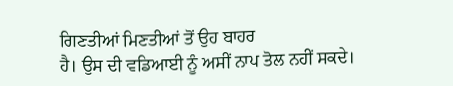ਗਿਣਤੀਆਂ ਮਿਣਤੀਆਂ ਤੋਂ ਉਹ ਬਾਹਰ
ਹੈ। ਉਸ ਦੀ ਵਡਿਆਈ ਨੂੰ ਅਸੀਂ ਨਾਪ ਤੋਲ ਨਹੀਂ ਸਕਦੇ।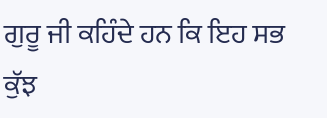ਗੁਰੂ ਜੀ ਕਹਿੰਦੇ ਹਨ ਕਿ ਇਹ ਸਭ ਕੁੱਝ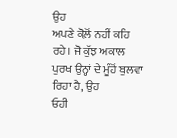ਉਹ
ਅਪਣੇ ਕੋਲ਼ੋਂ ਨਹੀਂ ਕਹਿ ਰਹੇ। ਜੋ ਕੁੱਝ ਅਕਾਲ ਪੁਰਖ ਉਨ੍ਹਾਂ ਦੇ ਮੂੰਹੋਂ ਬੁਲਵਾ ਰਿਹਾ ਹੈ, ਉਹ
ਓਹੀ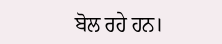ਬੋਲ ਰਹੇ ਹਨ।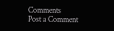Comments
Post a Comment